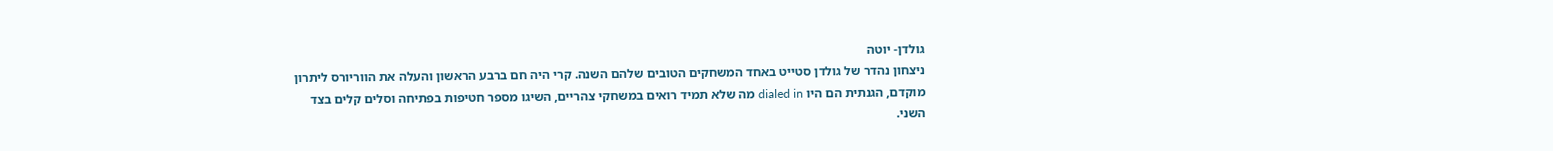גולדן- יוטה
ניצחון נהדר של גולדן סטייט באחד המשחקים הטובים שלהם השנה. קרי היה חם ברבע הראשון והעלה את הווריורס ליתרון מוקדם, הגנתית הם היו dialed in מה שלא תמיד רואים במשחקי צהריים, השיגו מספר חטיפות בפתיחה וסלים קלים בצד השני.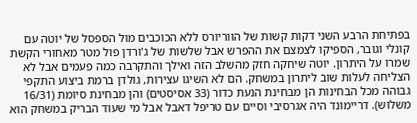בפתיחת הרבע השני דקות קשות של הווריורס ללא הכוכבים מול הספסל של יוטה עם קונלי וגובר, הספיקו לצמצם את ההפרש אבל שלשות של ג'ורדן פול מטר מאחורי הקשת שמרו על היתרון. יוטה שיחקה חזק מהשלב הזה ואילך והתקרבה כמה פעמים אבל לא הצליחה לעלות שוב ליתרון במשחק. הם לא השיגו עצירות, גולדן ברמת ביצוע התקפי גבוהה מכל הבחינות הן מבחינת הנעת כדור (33 אסיסטים) והן מבחינת סיומת (16/31 משלוש). דריימונד היה אגרסיבי וסיים עם טריפל דאבל אבל מי שעוד הבריק במשחק הוא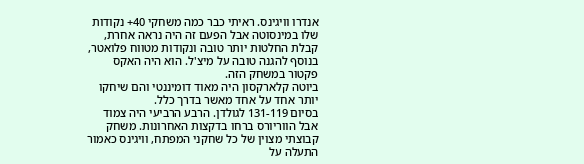אנדרו וויגינס. ראיתי כבר כמה משחקי 40+ נקודות שלו במינסוטה אבל הפעם זה היה נראה אחרת, קבלת החלטות יותר טובה ונקודות מטווח פלואטר, בנוסף להגנה טובה על מיצ'ל. הוא היה האקס פקטור במשחק הזה.
ביוטה קלארקסון היה מאוד דומיננטי והם שיחקו יותר אחד על אחד מאשר בדרך כלל.
בסיום 131-119 לגולדן. הרבע הרביעי היה צמוד אבל הווריורס ברחו בדקצות האחרונות. משחק קבוצתי מצוין של כל שחקני המפתח, וויגינס כאמור התעלה על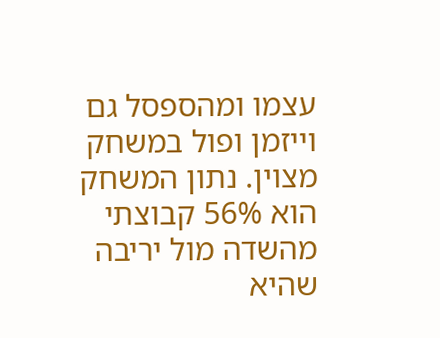עצמו ומהספסל גם וייזמן ופול במשחק מצוין. נתון המשחק הוא 56% קבוצתי מהשדה מול יריבה שהיא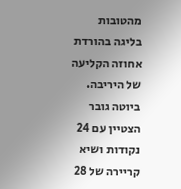מהטובות בליגה בהורדת אחוזה הקליעה של היריבה.
ביוטה גובר הצטיין עם 24 נקודות ושיא קריירה של 28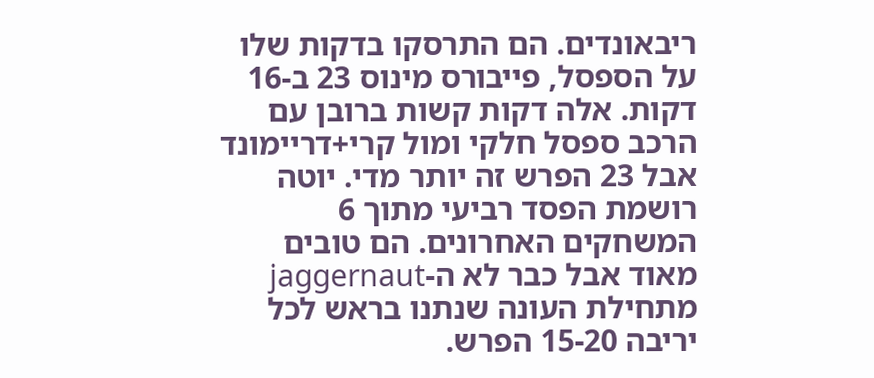ריבאונדים. הם התרסקו בדקות שלו על הספסל, פייבורס מינוס 23 ב-16 דקות. אלה דקות קשות ברובן עם הרכב ספסל חלקי ומול קרי+דריימונד אבל 23 הפרש זה יותר מדי. יוטה רושמת הפסד רביעי מתוך 6 המשחקים האחרונים. הם טובים מאוד אבל כבר לא ה-jaggernaut מתחילת העונה שנתנו בראש לכל יריבה 15-20 הפרש.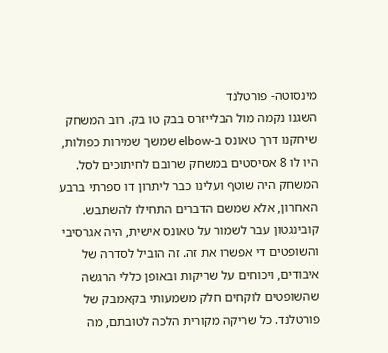מינסוטה- פורטלנד
השגנו נקמה מול הבלייזרס בבק טו בק. רוב המשחק שיחקנו דרך טאונס ב-elbow שמשך שמירות כפולות, היו לו 8 אסיסטים במשחק שרובם לחיתוכים לסל. המשחק היה שוטף ועלינו כבר ליתרון דו ספרתי ברבע האחרון, אלא שמשם הדברים התחילו להשתבש. קובינגטון עבר לשמור על טאונס אישית, היה אגרסיבי והשופטים די אפשרו את זה. זה הוביל לסדרה של איבודים, ויכוחים על שריקות ובאופן כללי הרגשה שהשופטים לוקחים חלק משמעותי בקאמבק של פורטלנד. כל שריקה מקורית הלכה לטובתם, מה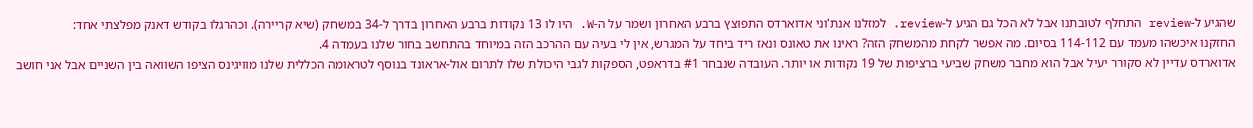שהגיע ל-review התחלף לטובתנו אבל לא הכל גם הגיע ל-review. למזלנו אנת'וני אדוארדס התפוצץ ברבע האחרון ושמר על ה-W. היו לו 13 נקודות ברבע האחרון בדרך ל-34 במשחק (שיא קריירה). וכהרגלו בקודש דאנק מפלצתי אחד:
החזקנו איכשהו מעמד עם 114-112 בסיום. מה אפשר לקחת מהמשחק הזה? ראינו את טאונס ונאז ריד ביחד על המגרש, אין לי בעיה עם ההרכב הזה במיוחד בהתחשב בחור שלנו בעמדה 4.
אדוארדס עדיין לא סקורר יעיל אבל הוא מחבר משחק שביעי ברציפות של 19 נקודות או יותר. העובדה שנבחר #1 בדראפט, הספקות לגבי היכולת שלו לתרום אול-אראונד בנוסף לטראומה הכללית שלנו מוויגינס הציפו השוואה בין השניים אבל אני חושב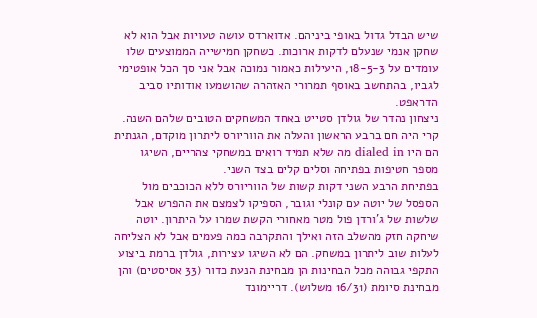שיש הבדל גדול באופי ביניהם. אדוארדס עושה טעויות אבל הוא לא שחקן אנמי שנעלם לדקות ארוכות. כשחקן חמישייה הממוצעים שלו עומדים על 18-5-3, היעילות כאמור נמוכה אבל אני סך הכל אופטימי לגביו, בהתחשב באוסף תמרורי האזהרה שהושמעו אודותיו סביב הדראפט.
ניצחון נהדר של גולדן סטייט באחד המשחקים הטובים שלהם השנה. קרי היה חם ברבע הראשון והעלה את הווריורס ליתרון מוקדם, הגנתית הם היו dialed in מה שלא תמיד רואים במשחקי צהריים, השיגו מספר חטיפות בפתיחה וסלים קלים בצד השני.
בפתיחת הרבע השני דקות קשות של הווריורס ללא הכוכבים מול הספסל של יוטה עם קונלי וגובר, הספיקו לצמצם את ההפרש אבל שלשות של ג'ורדן פול מטר מאחורי הקשת שמרו על היתרון. יוטה שיחקה חזק מהשלב הזה ואילך והתקרבה כמה פעמים אבל לא הצליחה לעלות שוב ליתרון במשחק. הם לא השיגו עצירות, גולדן ברמת ביצוע התקפי גבוהה מכל הבחינות הן מבחינת הנעת כדור (33 אסיסטים) והן מבחינת סיומת (16/31 משלוש). דריימונד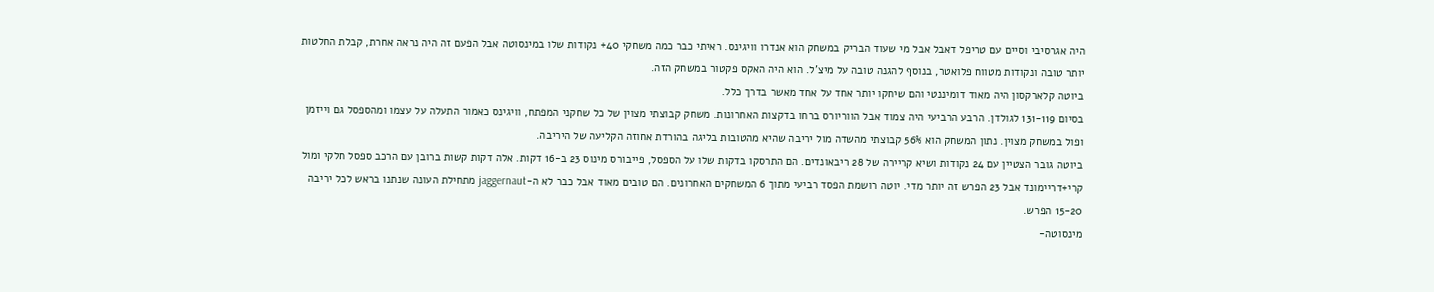היה אגרסיבי וסיים עם טריפל דאבל אבל מי שעוד הבריק במשחק הוא אנדרו וויגינס. ראיתי כבר כמה משחקי 40+ נקודות שלו במינסוטה אבל הפעם זה היה נראה אחרת, קבלת החלטות יותר טובה ונקודות מטווח פלואטר, בנוסף להגנה טובה על מיצ'ל. הוא היה האקס פקטור במשחק הזה.
ביוטה קלארקסון היה מאוד דומיננטי והם שיחקו יותר אחד על אחד מאשר בדרך כלל.
בסיום 131-119 לגולדן. הרבע הרביעי היה צמוד אבל הווריורס ברחו בדקצות האחרונות. משחק קבוצתי מצוין של כל שחקני המפתח, וויגינס כאמור התעלה על עצמו ומהספסל גם וייזמן ופול במשחק מצוין. נתון המשחק הוא 56% קבוצתי מהשדה מול יריבה שהיא מהטובות בליגה בהורדת אחוזה הקליעה של היריבה.
ביוטה גובר הצטיין עם 24 נקודות ושיא קריירה של 28 ריבאונדים. הם התרסקו בדקות שלו על הספסל, פייבורס מינוס 23 ב-16 דקות. אלה דקות קשות ברובן עם הרכב ספסל חלקי ומול קרי+דריימונד אבל 23 הפרש זה יותר מדי. יוטה רושמת הפסד רביעי מתוך 6 המשחקים האחרונים. הם טובים מאוד אבל כבר לא ה-jaggernaut מתחילת העונה שנתנו בראש לכל יריבה 15-20 הפרש.
מינסוטה-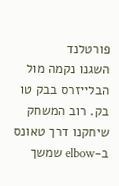פורטלנד
השגנו נקמה מול הבלייזרס בבק טו בק. רוב המשחק שיחקנו דרך טאונס ב-elbow שמשך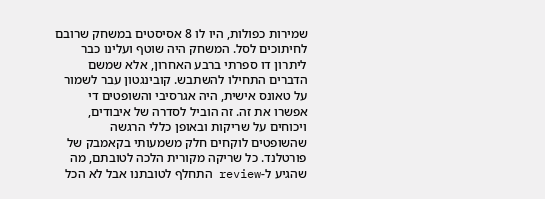שמירות כפולות, היו לו 8 אסיסטים במשחק שרובם לחיתוכים לסל. המשחק היה שוטף ועלינו כבר ליתרון דו ספרתי ברבע האחרון, אלא שמשם הדברים התחילו להשתבש. קובינגטון עבר לשמור על טאונס אישית, היה אגרסיבי והשופטים די אפשרו את זה. זה הוביל לסדרה של איבודים, ויכוחים על שריקות ובאופן כללי הרגשה שהשופטים לוקחים חלק משמעותי בקאמבק של פורטלנד. כל שריקה מקורית הלכה לטובתם, מה שהגיע ל-review התחלף לטובתנו אבל לא הכל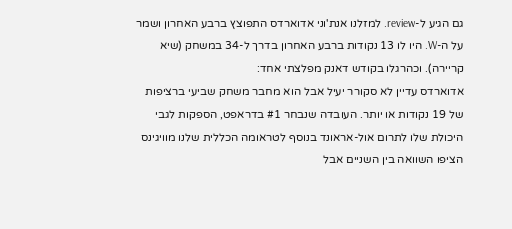גם הגיע ל-review. למזלנו אנת'וני אדוארדס התפוצץ ברבע האחרון ושמר על ה-W. היו לו 13 נקודות ברבע האחרון בדרך ל-34 במשחק (שיא קריירה). וכהרגלו בקודש דאנק מפלצתי אחד:
אדוארדס עדיין לא סקורר יעיל אבל הוא מחבר משחק שביעי ברציפות של 19 נקודות או יותר. העובדה שנבחר #1 בדראפט, הספקות לגבי היכולת שלו לתרום אול-אראונד בנוסף לטראומה הכללית שלנו מוויגינס הציפו השוואה בין השניים אבל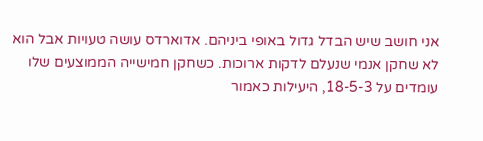אני חושב שיש הבדל גדול באופי ביניהם. אדוארדס עושה טעויות אבל הוא לא שחקן אנמי שנעלם לדקות ארוכות. כשחקן חמישייה הממוצעים שלו עומדים על 18-5-3, היעילות כאמור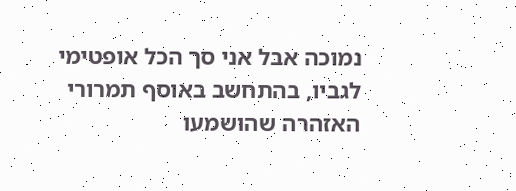נמוכה אבל אני סך הכל אופטימי לגביו, בהתחשב באוסף תמרורי האזהרה שהושמעו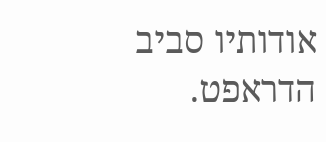אודותיו סביב הדראפט.